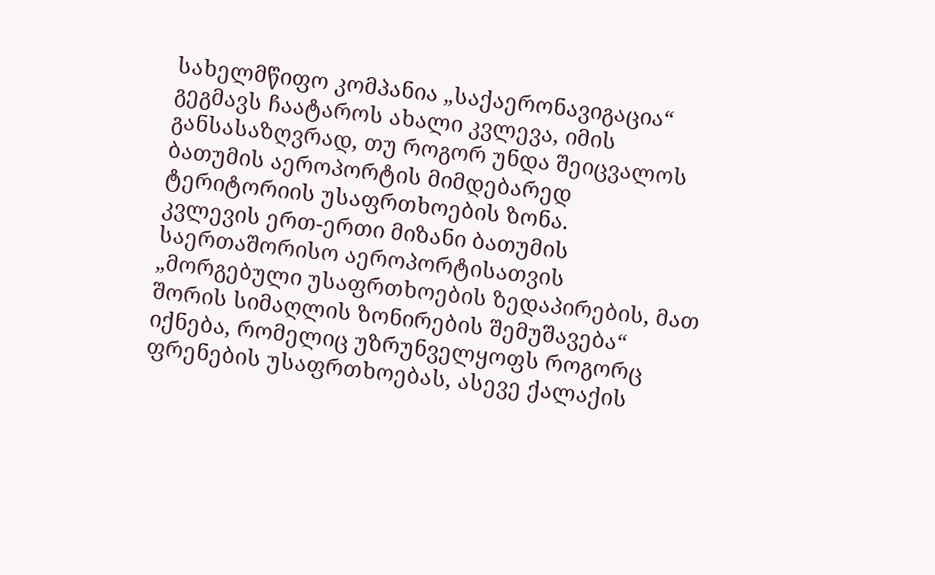სახელმწიფო კომპანია „საქაერონავიგაცია“ გეგმავს ჩაატაროს ახალი კვლევა, იმის განსასაზღვრად, თუ როგორ უნდა შეიცვალოს ბათუმის აეროპორტის მიმდებარედ ტერიტორიის უსაფრთხოების ზონა.
კვლევის ერთ-ერთი მიზანი ბათუმის საერთაშორისო აეროპორტისათვის „მორგებული უსაფრთხოების ზედაპირების, მათ შორის სიმაღლის ზონირების შემუშავება“ იქნება, რომელიც უზრუნველყოფს როგორც ფრენების უსაფრთხოებას, ასევე ქალაქის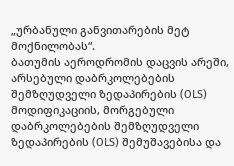„ურბანული განვითარების მეტ მოქნილობას“.
ბათუმის აეროდრომის დაცვის არეში, არსებული დაბრკოლებების შემზღუდველი ზედაპირების (OLS) მოდიფიკაციის, მორგებული დაბრკოლებების შემზღუდველი ზედაპირების (OLS) შემუშავებისა და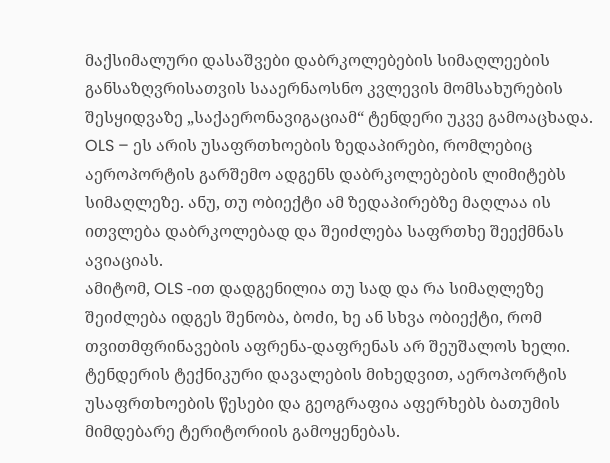მაქსიმალური დასაშვები დაბრკოლებების სიმაღლეების განსაზღვრისათვის სააერნაოსნო კვლევის მომსახურების შესყიდვაზე „საქაერონავიგაციამ“ ტენდერი უკვე გამოაცხადა.
OLS – ეს არის უსაფრთხოების ზედაპირები, რომლებიც აეროპორტის გარშემო ადგენს დაბრკოლებების ლიმიტებს სიმაღლეზე. ანუ, თუ ობიექტი ამ ზედაპირებზე მაღლაა ის ითვლება დაბრკოლებად და შეიძლება საფრთხე შეექმნას ავიაციას.
ამიტომ, OLS -ით დადგენილია თუ სად და რა სიმაღლეზე შეიძლება იდგეს შენობა, ბოძი, ხე ან სხვა ობიექტი, რომ თვითმფრინავების აფრენა-დაფრენას არ შეუშალოს ხელი.
ტენდერის ტექნიკური დავალების მიხედვით, აეროპორტის უსაფრთხოების წესები და გეოგრაფია აფერხებს ბათუმის მიმდებარე ტერიტორიის გამოყენებას.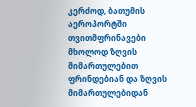კერძოდ, ბათუმის აეროპორტში თვითმფრინავები მხოლოდ ზღვის მიმართულებით ფრინდებიან და ზღვის მიმართულებიდან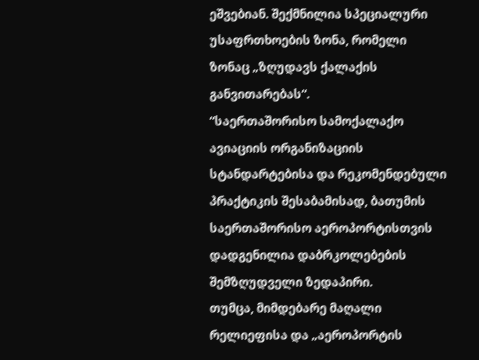ეშვებიან. შექმნილია სპეციალური უსაფრთხოების ზონა, რომელი ზონაც „ზღუდავს ქალაქის განვითარებას“.
“საერთაშორისო სამოქალაქო ავიაციის ორგანიზაციის სტანდარტებისა და რეკომენდებული პრაქტიკის შესაბამისად, ბათუმის საერთაშორისო აეროპორტისთვის დადგენილია დაბრკოლებების შემზღუდველი ზედაპირი.
თუმცა, მიმდებარე მაღალი რელიეფისა და „აეროპორტის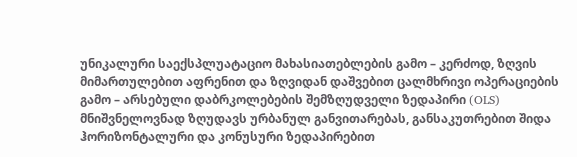უნიკალური საექსპლუატაციო მახასიათებლების გამო – კერძოდ, ზღვის მიმართულებით აფრენით და ზღვიდან დაშვებით ცალმხრივი ოპერაციების გამო – არსებული დაბრკოლებების შემზღუდველი ზედაპირი (OLS) მნიშვნელოვნად ზღუდავს ურბანულ განვითარებას, განსაკუთრებით შიდა ჰორიზონტალური და კონუსური ზედაპირებით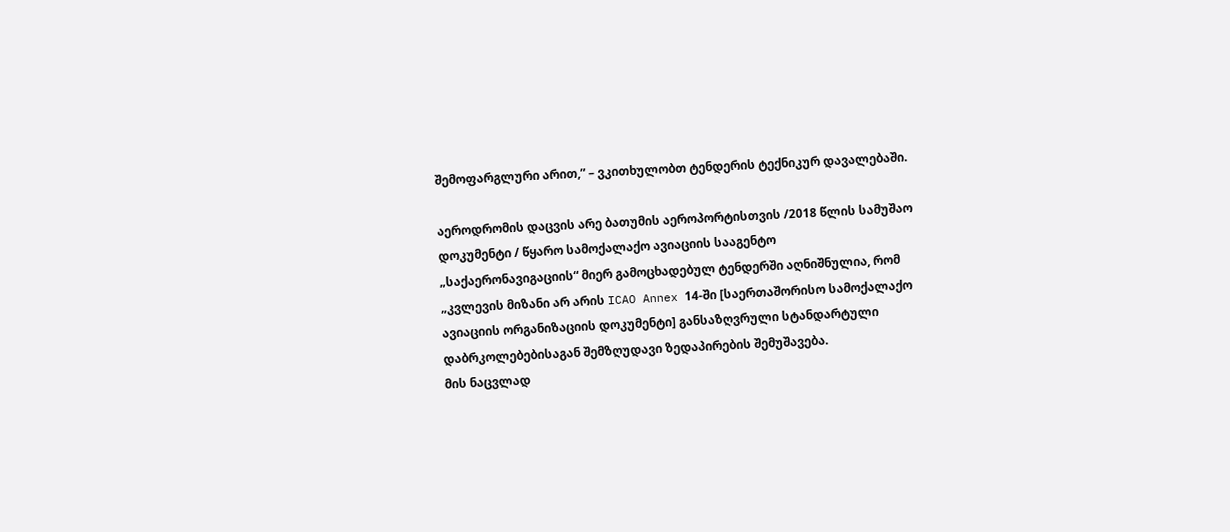შემოფარგლური არით,” – ვკითხულობთ ტენდერის ტექნიკურ დავალებაში.

აეროდრომის დაცვის არე ბათუმის აეროპორტისთვის /2018 წლის სამუშაო დოკუმენტი / წყარო სამოქალაქო ავიაციის სააგენტო
„საქაერონავიგაციის“ მიერ გამოცხადებულ ტენდერში აღნიშნულია, რომ „კვლევის მიზანი არ არის ICAO Annex 14-ში [საერთაშორისო სამოქალაქო ავიაციის ორგანიზაციის დოკუმენტი] განსაზღვრული სტანდარტული დაბრკოლებებისაგან შემზღუდავი ზედაპირების შემუშავება.
მის ნაცვლად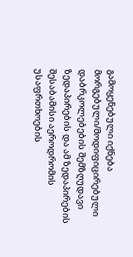გამოყენებული იქნება მორგებული/მოდიფიცირებული დაბრკოლებების შემზღუდავი ზედაპირების და ამ ზედაპირების შესაბამისი აეროდრომის უსაფრთხოების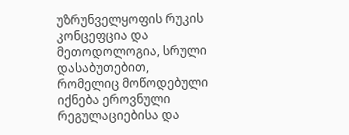უზრუნველყოფის რუკის კონცეფცია და მეთოდოლოგია, სრული დასაბუთებით, რომელიც მოწოდებული იქნება ეროვნული რეგულაციებისა და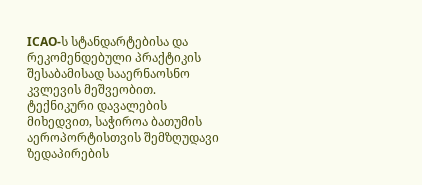ICAO-ს სტანდარტებისა და რეკომენდებული პრაქტიკის შესაბამისად სააერნაოსნო კვლევის მეშვეობით.
ტექნიკური დავალების მიხედვით, საჭიროა ბათუმის აეროპორტისთვის შემზღუდავი ზედაპირების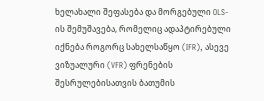ხელახალი შეფასება და მორგებული OLS-ის შემუშავება, რომელიც ადაპტირებული იქნება როგორც სახელსაწყო (IFR), ასევე ვიზუალური (VFR) ფრენების შესრულებისათვის ბათუმის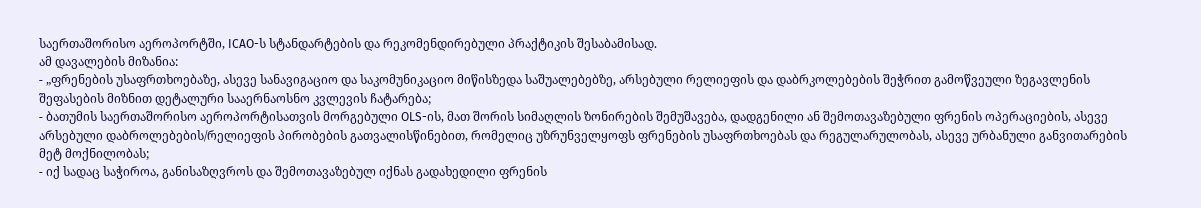საერთაშორისო აეროპორტში, ICAO-ს სტანდარტების და რეკომენდირებული პრაქტიკის შესაბამისად.
ამ დავალების მიზანია:
- „ფრენების უსაფრთხოებაზე, ასევე სანავიგაციო და საკომუნიკაციო მიწისზედა საშუალებებზე, არსებული რელიეფის და დაბრკოლებების შეჭრით გამოწვეული ზეგავლენის შეფასების მიზნით დეტალური სააერნაოსნო კვლევის ჩატარება;
- ბათუმის საერთაშორისო აეროპორტისათვის მორგებული OLS-ის, მათ შორის სიმაღლის ზონირების შემუშავება, დადგენილი ან შემოთავაზებული ფრენის ოპერაციების, ასევე არსებული დაბროლებების/რელიეფის პირობების გათვალისწინებით, რომელიც უზრუნველყოფს ფრენების უსაფრთხოებას და რეგულარულობას, ასევე ურბანული განვითარების მეტ მოქნილობას;
- იქ სადაც საჭიროა, განისაზღვროს და შემოთავაზებულ იქნას გადახედილი ფრენის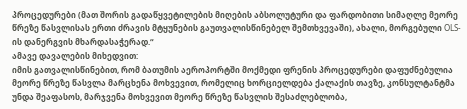პროცედურები (მათ შორის გადაწყვეტილების მიღების აბსოლუტური და ფარდობითი სიმაღლე მეორე წრეზე წასვლისას ერთი ძრავის მტყუნების გაუთვალისწინებელ შემთხვევაში), ახალი, მორგებული OLS-ის დანერგვის მხარდასაჭერად.“
ამავე დავალების მიხედვით:
იმის გათვალისწინებით, რომ ბათუმის აეროპორტში მოქმედი ფრენის პროცედურები დაფუძნებულია მეორე წრეზე წასვლა მარცხენა მოხვევით, რომელიც ხორციელდება ქალაქის თავზე, კონსულტანტმა უნდა შეაფასოს, მარჯვენა მოხვევით მეორე წრეზე წასვლის შესაძლებლობა,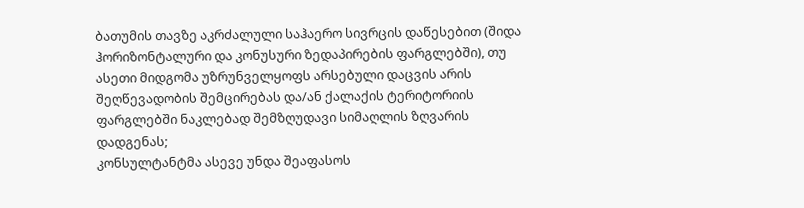ბათუმის თავზე აკრძალული საჰაერო სივრცის დაწესებით (შიდა ჰორიზონტალური და კონუსური ზედაპირების ფარგლებში), თუ ასეთი მიდგომა უზრუნველყოფს არსებული დაცვის არის შეღწევადობის შემცირებას და/ან ქალაქის ტერიტორიის ფარგლებში ნაკლებად შემზღუდავი სიმაღლის ზღვარის დადგენას;
კონსულტანტმა ასევე უნდა შეაფასოს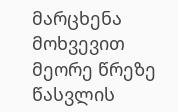მარცხენა მოხვევით მეორე წრეზე წასვლის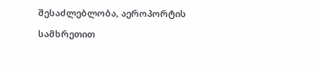შესაძლებლობა, აეროპორტის სამხრეთით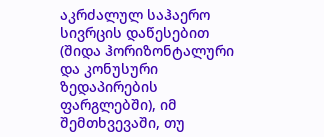აკრძალულ საჰაერო სივრცის დაწესებით (შიდა ჰორიზონტალური და კონუსური ზედაპირების ფარგლებში), იმ შემთხვევაში, თუ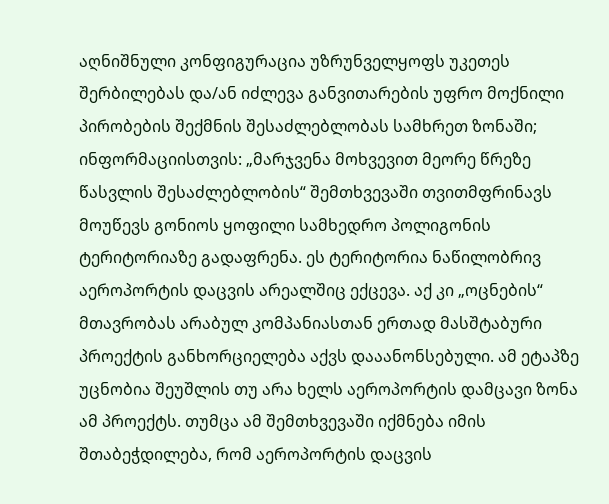აღნიშნული კონფიგურაცია უზრუნველყოფს უკეთეს შერბილებას და/ან იძლევა განვითარების უფრო მოქნილი პირობების შექმნის შესაძლებლობას სამხრეთ ზონაში;
ინფორმაციისთვის: „მარჯვენა მოხვევით მეორე წრეზე წასვლის შესაძლებლობის“ შემთხვევაში თვითმფრინავს მოუწევს გონიოს ყოფილი სამხედრო პოლიგონის ტერიტორიაზე გადაფრენა. ეს ტერიტორია ნაწილობრივ აეროპორტის დაცვის არეალშიც ექცევა. აქ კი „ოცნების“ მთავრობას არაბულ კომპანიასთან ერთად მასშტაბური პროექტის განხორციელება აქვს დააანონსებული. ამ ეტაპზე უცნობია შეუშლის თუ არა ხელს აეროპორტის დამცავი ზონა ამ პროექტს. თუმცა ამ შემთხვევაში იქმნება იმის შთაბეჭდილება, რომ აეროპორტის დაცვის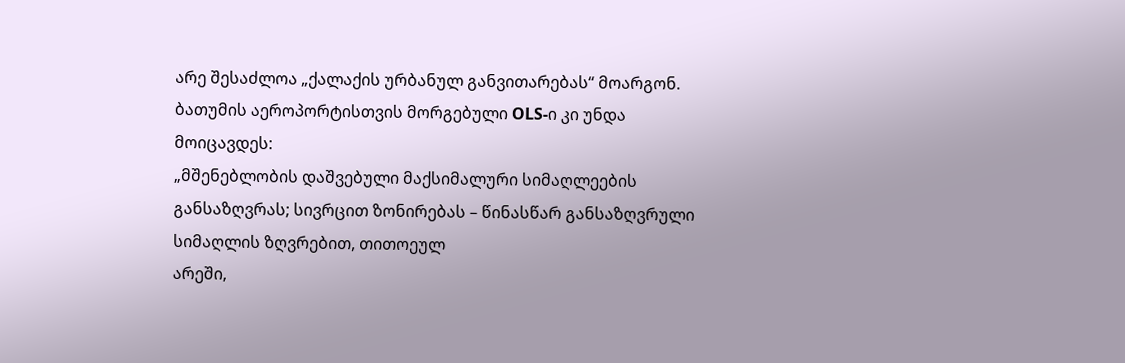არე შესაძლოა „ქალაქის ურბანულ განვითარებას“ მოარგონ.
ბათუმის აეროპორტისთვის მორგებული OLS-ი კი უნდა მოიცავდეს:
„მშენებლობის დაშვებული მაქსიმალური სიმაღლეების განსაზღვრას; სივრცით ზონირებას – წინასწარ განსაზღვრული სიმაღლის ზღვრებით, თითოეულ
არეში,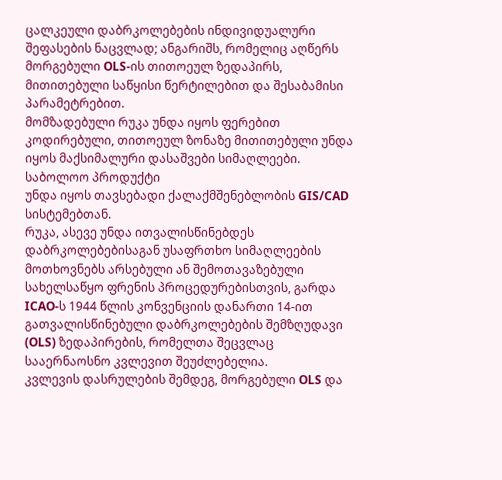ცალკეული დაბრკოლებების ინდივიდუალური შეფასების ნაცვლად; ანგარიშს, რომელიც აღწერს მორგებული OLS-ის თითოეულ ზედაპირს, მითითებული საწყისი წერტილებით და შესაბამისი პარამეტრებით.
მომზადებული რუკა უნდა იყოს ფერებით კოდირებული, თითოეულ ზონაზე მითითებული უნდა იყოს მაქსიმალური დასაშვები სიმაღლეები. საბოლოო პროდუქტი
უნდა იყოს თავსებადი ქალაქმშენებლობის GIS/CAD სისტემებთან.
რუკა, ასევე უნდა ითვალისწინებდეს დაბრკოლებებისაგან უსაფრთხო სიმაღლეების მოთხოვნებს არსებული ან შემოთავაზებული სახელსაწყო ფრენის პროცედურებისთვის, გარდა ICAO-ს 1944 წლის კონვენციის დანართი 14-ით გათვალისწინებული დაბრკოლებების შემზღუდავი (OLS) ზედაპირების, რომელთა შეცვლაც სააერნაოსნო კვლევით შეუძლებელია.
კვლევის დასრულების შემდეგ, მორგებული OLS და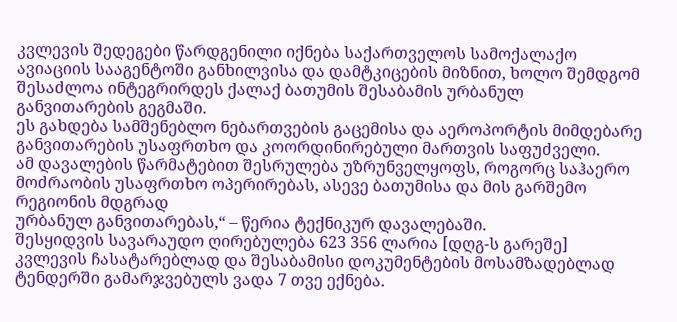კვლევის შედეგები წარდგენილი იქნება საქართველოს სამოქალაქო ავიაციის სააგენტოში განხილვისა და დამტკიცების მიზნით, ხოლო შემდგომ შესაძლოა ინტეგრირდეს ქალაქ ბათუმის შესაბამის ურბანულ განვითარების გეგმაში.
ეს გახდება სამშენებლო ნებართვების გაცემისა და აეროპორტის მიმდებარე განვითარების უსაფრთხო და კოორდინირებული მართვის საფუძველი.
ამ დავალების წარმატებით შესრულება უზრუნველყოფს, როგორც საჰაერო მოძრაობის უსაფრთხო ოპერირებას, ასევე ბათუმისა და მის გარშემო რეგიონის მდგრად
ურბანულ განვითარებას,“ – წერია ტექნიკურ დავალებაში.
შესყიდვის სავარაუდო ღირებულება 623 356 ლარია [დღგ-ს გარეშე]
კვლევის ჩასატარებლად და შესაბამისი დოკუმენტების მოსამზადებლად ტენდერში გამარჯვებულს ვადა 7 თვე ექნება.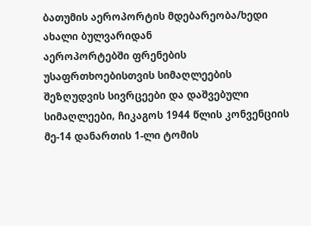ბათუმის აეროპორტის მდებარეობა/ხედი ახალი ბულვარიდან
აეროპორტებში ფრენების უსაფრთხოებისთვის სიმაღლეების შეზღუდვის სივრცეები და დაშვებული სიმაღლეები, ჩიკაგოს 1944 წლის კონვენციის მე-14 დანართის 1-ლი ტომის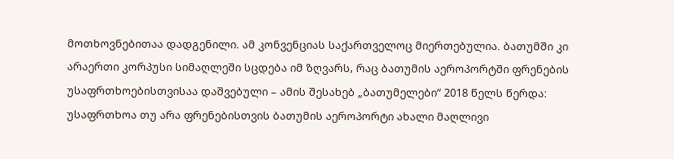მოთხოვნებითაა დადგენილი. ამ კონვენციას საქართველოც მიერთებულია. ბათუმში კი არაერთი კორპუსი სიმაღლეში სცდება იმ ზღვარს, რაც ბათუმის აეროპორტში ფრენების უსაფრთხოებისთვისაა დაშვებული – ამის შესახებ „ბათუმელები“ 2018 წელს წერდა:
უსაფრთხოა თუ არა ფრენებისთვის ბათუმის აეროპორტი ახალი მაღლივი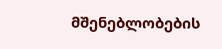მშენებლობების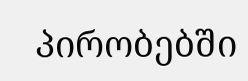პირობებში